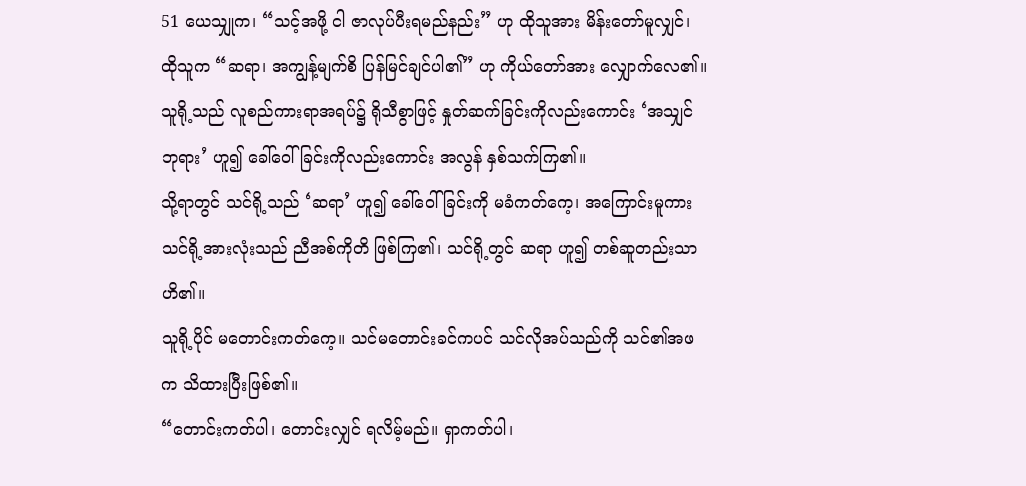51 ယေသျှုက၊ “သင့်အဖို့ ငါ ဇာလုပ်ပီးရမည်နည်း” ဟု ထိုသူအား မိန်းတော်မူလျှင်၊ ထိုသူက “ဆရာ၊ အကျွန့်မျက်စိ ပြန်မြင်ချင်ပါ၏” ဟု ကိုယ်တော်အား လျှောက်လေ၏။
သူရို့သည် လူစည်ကားရာအရပ်၌ ရိုသီစွာဖြင့် နှုတ်ဆက်ခြင်းကိုလည်းကောင်း ‘အသျှင်ဘုရား’ ဟူ၍ ခေါ်ဝေါ်ခြင်းကိုလည်းကောင်း အလွန် နှစ်သက်ကြ၏။
သို့ရာတွင် သင်ရို့သည် ‘ဆရာ’ ဟူ၍ ခေါ်ဝေါ်ခြင်းကို မခံကတ်ကေ့၊ အကြောင်းမူကား သင်ရို့အားလုံးသည် ညီအစ်ကိုတိ ဖြစ်ကြ၏၊ သင်ရို့တွင် ဆရာ ဟူ၍ တစ်ဆူတည်းသာ ဟိ၏။
သူရို့ပိုင် မတောင်းကတ်ကေ့။ သင်မတောင်းခင်ကပင် သင်လိုအပ်သည်ကို သင်၏အဖက သိထားပြီးဖြစ်၏။
“တောင်းကတ်ပါ၊ တောင်းလျှင် ရလိမ့်မည်။ ရှာကတ်ပါ၊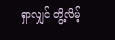ရှာလျှင် တွိ့လိမ့်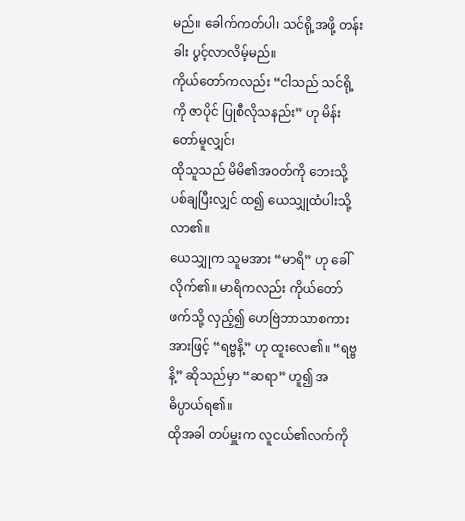မည်။ ခေါက်ကတ်ပါ၊ သင်ရို့အဖို့ တန်းခါး ပွင့်လာလိမ့်မည်။
ကိုယ်တော်ကလည်း “ငါသည် သင်ရို့ကို ဇာပိုင် ပြုစီလိုသနည်း” ဟု မိန်းတော်မူလျှင်၊
ထိုသူသည် မိမိ၏အဝတ်ကို ဘေးသို့ ပစ်ချပြီးလျှင် ထ၍ ယေသျှုထံပါးသို့ လာ၏။
ယေသျှုက သူမအား “မာရိ” ဟု ခေါ်လိုက်၏။ မာရိကလည်း ကိုယ်တော်ဖက်သို့ လှည့်၍ ဟေဗြဲဘာသာစကားအားဖြင့် “ရဗ္ဗနိ့” ဟု ထူးလေ၏။ “ရဗ္ဗနိ့” ဆိုသည်မှာ “ဆရာ” ဟူ၍ အဓိပ္ပာယ်ရ၏။
ထိုအခါ တပ်မှူးက လူငယ်၏လက်ကို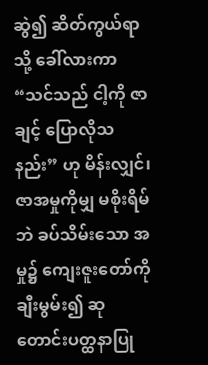ဆွဲ၍ ဆိတ်ကွယ်ရာသို့ ခေါ်လားကာ “သင်သည် ငါ့ကို ဇာချင့် ပြောလိုသနည်း” ဟု မိန်းလျှင်၊
ဇာအမှုကိုမျှ မစိုးရိမ်ဘဲ ခပ်သိမ်းသော အမှု၌ ကျေးဇူးတော်ကို ချီးမွမ်း၍ ဆုတောင်းပတ္ထနာပြု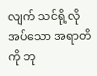လျက် သင်ရို့လိုအပ်သော အရာတိကို ဘု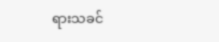ရားသခင်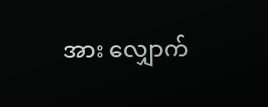အား လျှောက်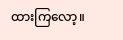ထားကြလော့။